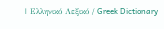| Ελληνικό Λεξικό / Greek Dictionary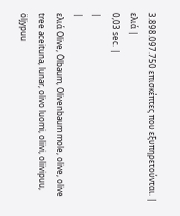3.898.097.750 επισκέπτες που εξυπηρετούνται. |
ελιά |
0,03 sec. |
|
|
ελιά Olive, Ölbaum, Olivenbaum mole, olive, olive tree aceituna, lunar, olivo luomi, oliivi, oliivipuu, öljypuu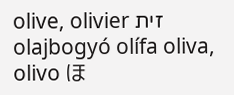olive, olivier זית olajbogyó olífa oliva, olivo ほ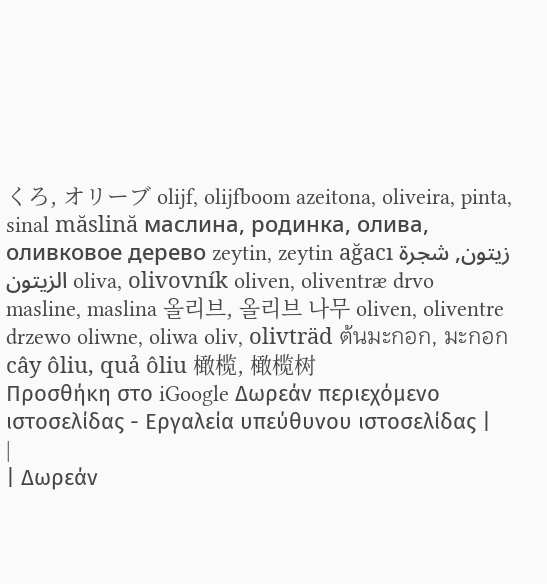くろ, オリーブ olijf, olijfboom azeitona, oliveira, pinta, sinal măslină маслина, родинка, олива, оливковое дерево zeytin, zeytin ağacı زيتون, شجرة الزيتون oliva, olivovník oliven, oliventræ drvo masline, maslina 올리브, 올리브 나무 oliven, oliventre drzewo oliwne, oliwa oliv, olivträd ต้นมะกอก, มะกอก cây ôliu, quả ôliu 橄榄, 橄榄树
Προσθήκη στο iGoogle Δωρεάν περιεχόμενο ιστοσελίδας - Εργαλεία υπεύθυνου ιστοσελίδας |
|
| Δωρεάν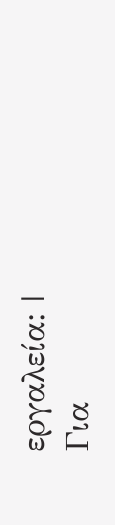εργαλεία: |
Για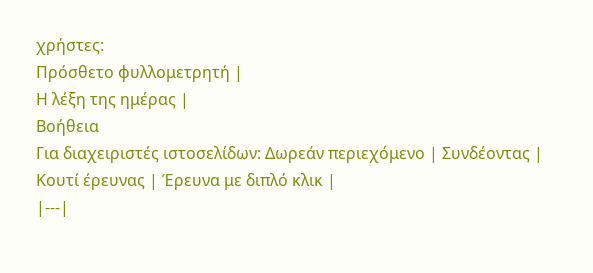χρήστες:
Πρόσθετο φυλλομετρητή |
Η λέξη της ημέρας |
Βοήθεια
Για διαχειριστές ιστοσελίδων: Δωρεάν περιεχόμενο | Συνδέοντας | Κουτί έρευνας | Έρευνα με διπλό κλικ |
|---|